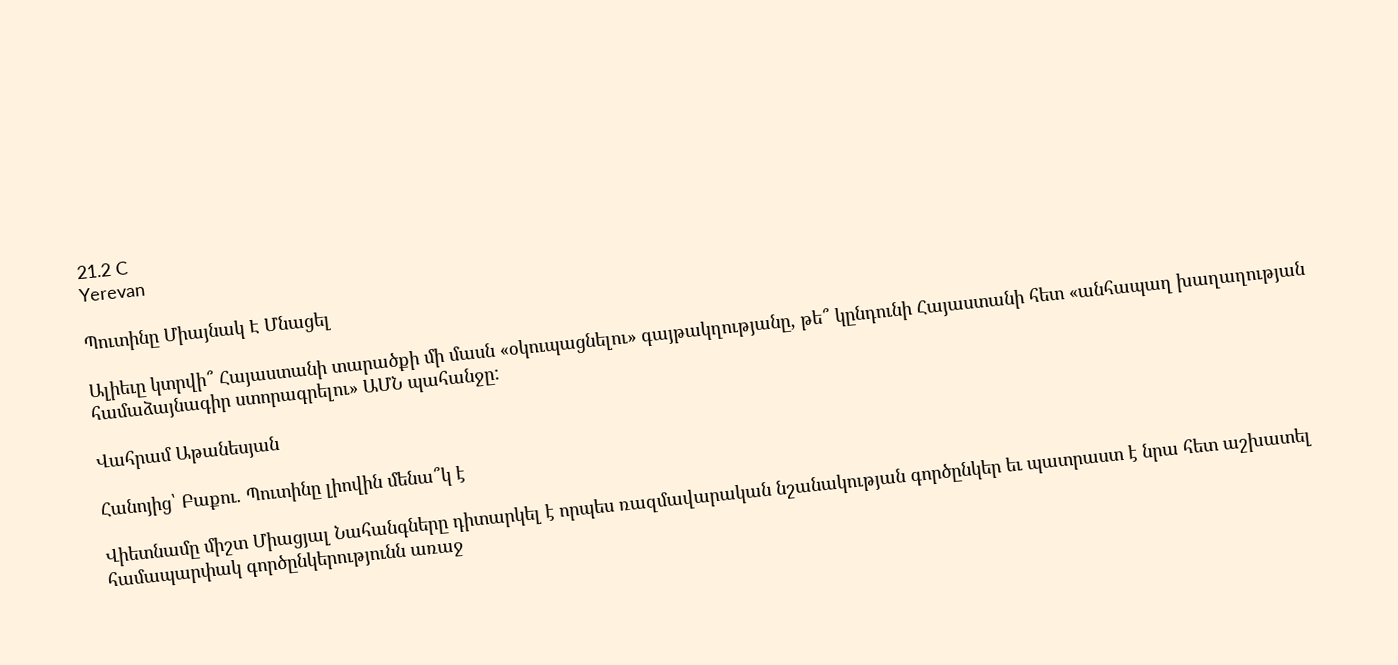21.2 C
Yerevan

Պուտինը Միայնակ Է Մնացել

Ալիեւը կտրվի՞ Հայաստանի տարածքի մի մասն «օկուպացնելու» գայթակղությանը, թե՞ կընդունի Հայաստանի հետ «անհապաղ խաղաղության համաձայնագիր ստորագրելու» ԱՄՆ պահանջը:

Վահրամ Աթանեսյան

Հանոյից՝ Բաքու. Պուտինը լիովին մենա՞կ է

Վիետնամը միշտ Միացյալ Նահանգները դիտարկել է որպես ռազմավարական նշանակության գործընկեր եւ պատրաստ է նրա հետ աշխատել համապարփակ գործընկերությունն առաջ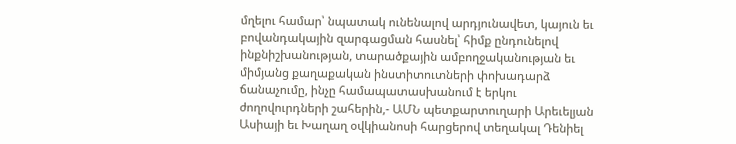մղելու համար՝ նպատակ ունենալով արդյունավետ, կայուն եւ բովանդակային զարգացման հասնել՝ հիմք ընդունելով ինքնիշխանության, տարածքային ամբողջականության եւ միմյանց քաղաքական ինստիտուտների փոխադարձ ճանաչումը, ինչը համապատասխանում է երկու ժողովուրդների շահերին,- ԱՄՆ պետքարտուղարի Արեւելյան Ասիայի եւ Խաղաղ օվկիանոսի հարցերով տեղակալ Դենիել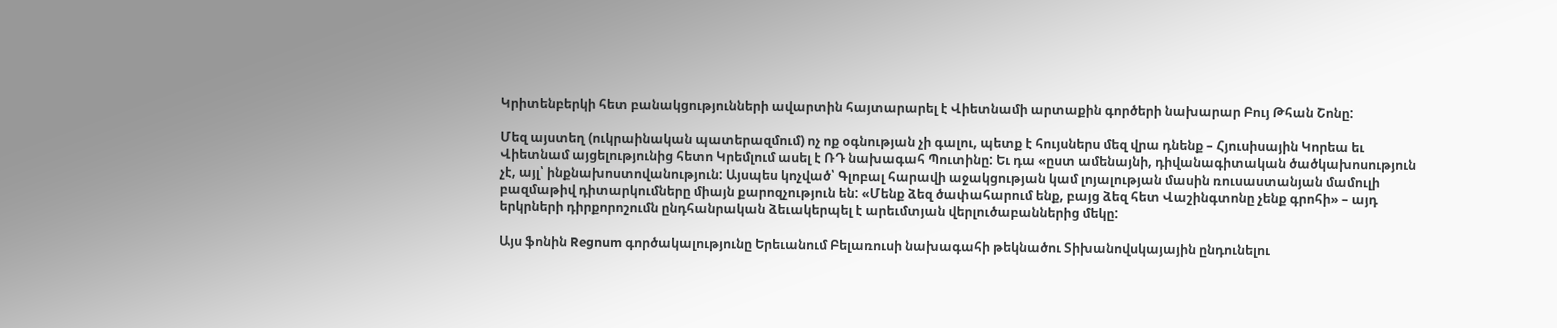Կրիտենբերկի հետ բանակցությունների ավարտին հայտարարել է Վիետնամի արտաքին գործերի նախարար Բույ Թհան Շոնը:

Մեզ այստեղ (ուկրաինական պատերազմում) ոչ ոք օգնության չի գալու, պետք է հույսներս մեզ վրա դնենք – Հյուսիսային Կորեա եւ Վիետնամ այցելությունից հետո Կրեմլում ասել է ՌԴ նախագահ Պուտինը: Եւ դա «ըստ ամենայնի, դիվանագիտական ծածկախոսություն չէ, այլ՝ ինքնախոստովանություն: Այսպես կոչված՝ Գլոբալ հարավի աջակցության կամ լոյալության մասին ռուսաստանյան մամուլի բազմաթիվ դիտարկումները միայն քարոզչություն են: «Մենք ձեզ ծափահարում ենք, բայց ձեզ հետ Վաշինգտոնը չենք գրոհի» – այդ երկրների դիրքորոշումն ընդհանրական ձեւակերպել է արեւմտյան վերլուծաբաններից մեկը:

Այս ֆոնին Regnum գործակալությունը Երեւանում Բելառուսի նախագահի թեկնածու Տիխանովսկայային ընդունելու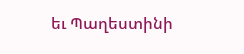եւ Պաղեստինի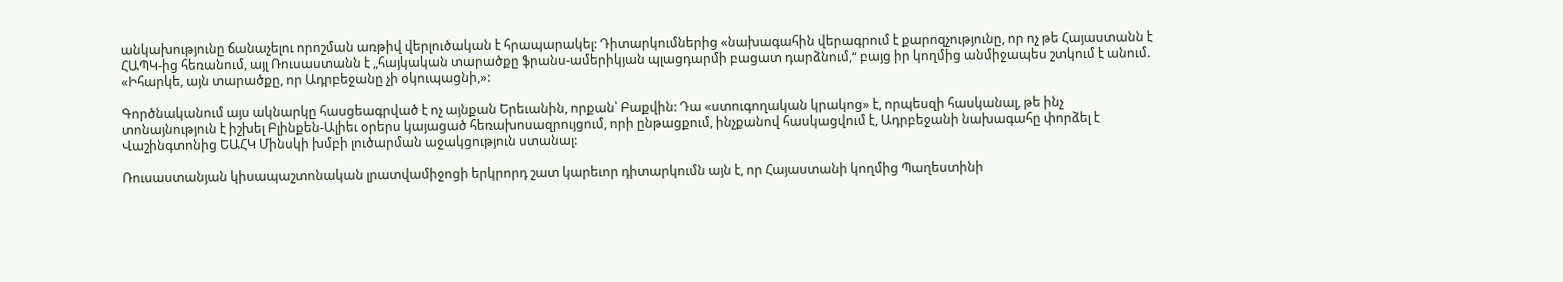անկախությունը ճանաչելու որոշման առթիվ վերլուծական է հրապարակել: Դիտարկումներից «նախագահին վերագրում է քարոզչությունը, որ ոչ թե Հայաստանն է ՀԱՊԿ-ից հեռանում, այլ Ռուսաստանն է „հայկական տարածքը ֆրանս-ամերիկյան պլացդարմի բացատ դարձնում,“ բայց իր կողմից անմիջապես շտկում է անում. «Իհարկե, այն տարածքը, որ Ադրբեջանը չի օկուպացնի,»:

Գործնականում այս ակնարկը հասցեագրված է ոչ այնքան Երեւանին, որքան՝ Բաքվին: Դա «ստուգողական կրակոց» է, որպեսզի հասկանալ, թե ինչ տոնայնություն է իշխել Բլինքեն-Ալիեւ օրերս կայացած հեռախոսազրույցում, որի ընթացքում, ինչքանով հասկացվում է, Ադրբեջանի նախագահը փորձել է Վաշինգտոնից ԵԱՀԿ Մինսկի խմբի լուծարման աջակցություն ստանալ:

Ռուսաստանյան կիսապաշտոնական լրատվամիջոցի երկրորդ շատ կարեւոր դիտարկումն այն է, որ Հայաստանի կողմից Պաղեստինի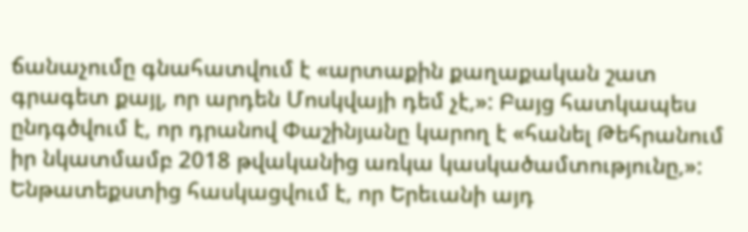ճանաչումը գնահատվում է «արտաքին քաղաքական շատ գրագետ քայլ, որ արդեն Մոսկվայի դեմ չէ,»: Բայց հատկապես ընդգծվում է, որ դրանով Փաշինյանը կարող է «հանել Թեհրանում իր նկատմամբ 2018 թվականից առկա կասկածամտությունը,»: Ենթատեքստից հասկացվում է, որ Երեւանի այդ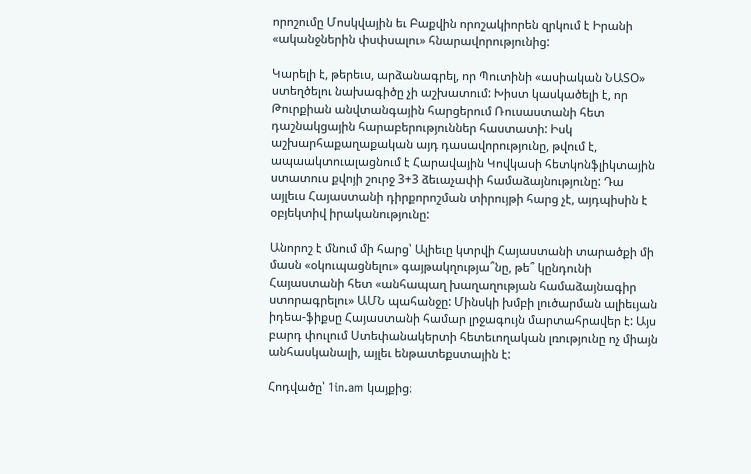որոշումը Մոսկվային եւ Բաքվին որոշակիորեն զրկում է Իրանի «ականջներին փսփսալու» հնարավորությունից:

Կարելի է, թերեւս, արձանագրել, որ Պուտինի «ասիական ՆԱՏՕ» ստեղծելու նախագիծը չի աշխատում: Խիստ կասկածելի է, որ Թուրքիան անվտանգային հարցերում Ռուսաստանի հետ դաշնակցային հարաբերություններ հաստատի: Իսկ աշխարհաքաղաքական այդ դասավորությունը, թվում է, ապաակտուալացնում է Հարավային Կովկասի հետկոնֆլիկտային ստատուս քվոյի շուրջ 3+3 ձեւաչափի համաձայնությունը: Դա այլեւս Հայաստանի դիրքորոշման տիրույթի հարց չէ, այդպիսին է օբյեկտիվ իրականությունը:

Անորոշ է մնում մի հարց՝ Ալիեւը կտրվի Հայաստանի տարածքի մի մասն «օկուպացնելու» գայթակղությա՞նը, թե՞ կընդունի Հայաստանի հետ «անհապաղ խաղաղության համաձայնագիր ստորագրելու» ԱՄՆ պահանջը: Մինսկի խմբի լուծարման ալիեւյան իդեա-ֆիքսը Հայաստանի համար լրջագույն մարտահրավեր է: Այս բարդ փուլում Ստեփանակերտի հետեւողական լռությունը ոչ միայն անհասկանալի, այլեւ ենթատեքստային է:

Հոդվածը՝ 1in.am կայքից։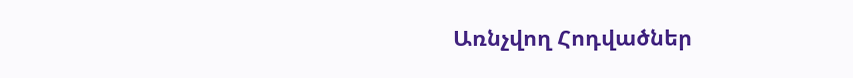Առնչվող Հոդվածներ